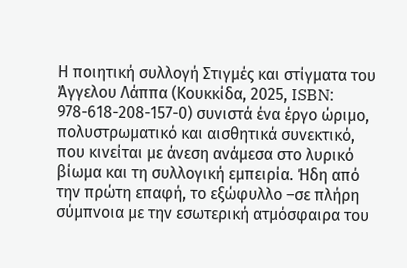Η ποιητική συλλογή Στιγμές και στίγματα του Άγγελου Λάππα (Κουκκίδα, 2025, ISBN: 978-618-208-157-0) συνιστά ένα έργο ώριμο, πολυστρωματικό και αισθητικά συνεκτικό, που κινείται με άνεση ανάμεσα στο λυρικό βίωμα και τη συλλογική εμπειρία. Ήδη από την πρώτη επαφή, το εξώφυλλο –σε πλήρη σύμπνοια με την εσωτερική ατμόσφαιρα του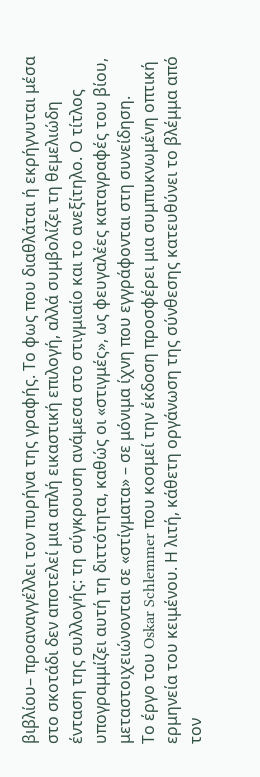βιβλίου– προαναγγέλλει τον πυρήνα της γραφής. Το φως που διαθλάται ή εκρήγνυται μέσα στο σκοτάδι δεν αποτελεί μια απλή εικαστική επιλογή, αλλά συμβολίζει τη θεμελιώδη ένταση της συλλογής: τη σύγκρουση ανάμεσα στο στιγμιαίο και το ανεξίτηλο. Ο τίτλος υπογραμμίζει αυτή τη διττότητα, καθώς οι «στιγμές», ως φευγαλέες καταγραφές του βίου, μεταστοιχειώνονται σε «στίγματα» – σε μόνιμα ίχνη που εγγράφονται στη συνείδηση.
Το έργο του Oskar Schlemmer που κοσμεί την έκδοση προσφέρει μια συμπυκνωμένη οπτική ερμηνεία του κειμένου. Η λιτή, κάθετη οργάνωση της σύνθεσης κατευθύνει το βλέμμα από τον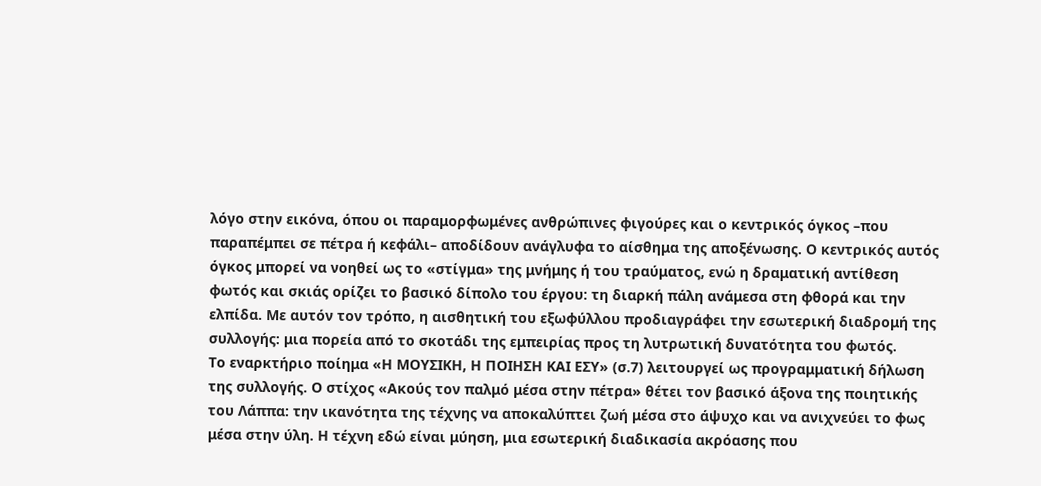λόγο στην εικόνα, όπου οι παραμορφωμένες ανθρώπινες φιγούρες και ο κεντρικός όγκος –που παραπέμπει σε πέτρα ή κεφάλι– αποδίδουν ανάγλυφα το αίσθημα της αποξένωσης. Ο κεντρικός αυτός όγκος μπορεί να νοηθεί ως το «στίγμα» της μνήμης ή του τραύματος, ενώ η δραματική αντίθεση φωτός και σκιάς ορίζει το βασικό δίπολο του έργου: τη διαρκή πάλη ανάμεσα στη φθορά και την ελπίδα. Με αυτόν τον τρόπο, η αισθητική του εξωφύλλου προδιαγράφει την εσωτερική διαδρομή της συλλογής: μια πορεία από το σκοτάδι της εμπειρίας προς τη λυτρωτική δυνατότητα του φωτός.
Το εναρκτήριο ποίημα «Η ΜΟΥΣΙΚΗ, Η ΠΟΙΗΣΗ ΚΑΙ ΕΣΥ» (σ.7) λειτουργεί ως προγραμματική δήλωση της συλλογής. Ο στίχος «Ακούς τον παλμό μέσα στην πέτρα» θέτει τον βασικό άξονα της ποιητικής του Λάππα: την ικανότητα της τέχνης να αποκαλύπτει ζωή μέσα στο άψυχο και να ανιχνεύει το φως μέσα στην ύλη. Η τέχνη εδώ είναι μύηση, μια εσωτερική διαδικασία ακρόασης που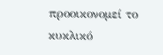προοικονομεί το κυκλικό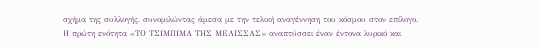σχήμα της συλλογής, συνομιλώντας άμεσα με την τελική αναγέννηση του κόσμου στον επίλογο.
Η πρώτη ενότητα «ΤΟ ΤΣΙΜΠΙΜΑ ΤΗΣ ΜΕΛΙΣΣΑΣ» αναπτύσσει έναν έντονα λυρικό και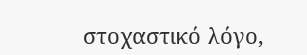στοχαστικό λόγο,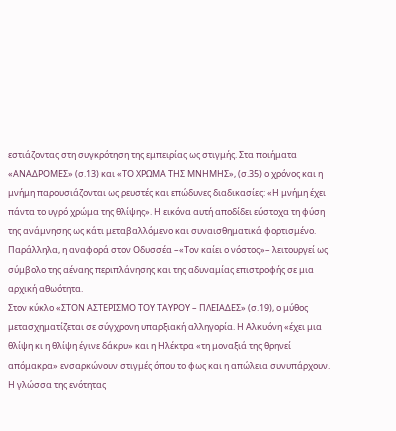εστιάζοντας στη συγκρότηση της εμπειρίας ως στιγμής. Στα ποιήματα «ΑΝΑΔΡΟΜΕΣ» (σ.13) και «ΤΟ ΧΡΩΜΑ ΤΗΣ ΜΝΗΜΗΣ», (σ.35) ο χρόνος και η μνήμη παρουσιάζονται ως ρευστές και επώδυνες διαδικασίες: «Η μνήμη έχει πάντα το υγρό χρώμα της θλίψης». Η εικόνα αυτή αποδίδει εύστοχα τη φύση της ανάμνησης ως κάτι μεταβαλλόμενο και συναισθηματικά φορτισμένο. Παράλληλα, η αναφορά στον Οδυσσέα –«Τον καίει ο νόστος»– λειτουργεί ως σύμβολο της αέναης περιπλάνησης και της αδυναμίας επιστροφής σε μια αρχική αθωότητα.
Στον κύκλο «ΣΤΟΝ ΑΣΤΕΡΙΣΜΟ ΤΟΥ ΤΑΥΡΟΥ – ΠΛΕΙΑΔΕΣ» (σ.19), ο μύθος μετασχηματίζεται σε σύγχρονη υπαρξιακή αλληγορία. Η Αλκυόνη «έχει μια θλίψη κι η θλίψη έγινε δάκρυ» και η Ηλέκτρα «τη μοναξιά της θρηνεί απόμακρα» ενσαρκώνουν στιγμές όπου το φως και η απώλεια συνυπάρχουν. Η γλώσσα της ενότητας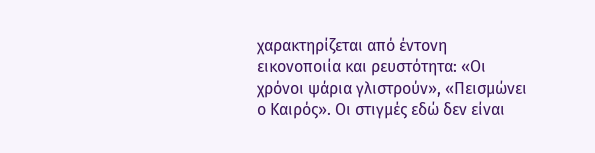χαρακτηρίζεται από έντονη εικονοποιία και ρευστότητα: «Οι χρόνοι ψάρια γλιστρούν», «Πεισμώνει ο Καιρός». Οι στιγμές εδώ δεν είναι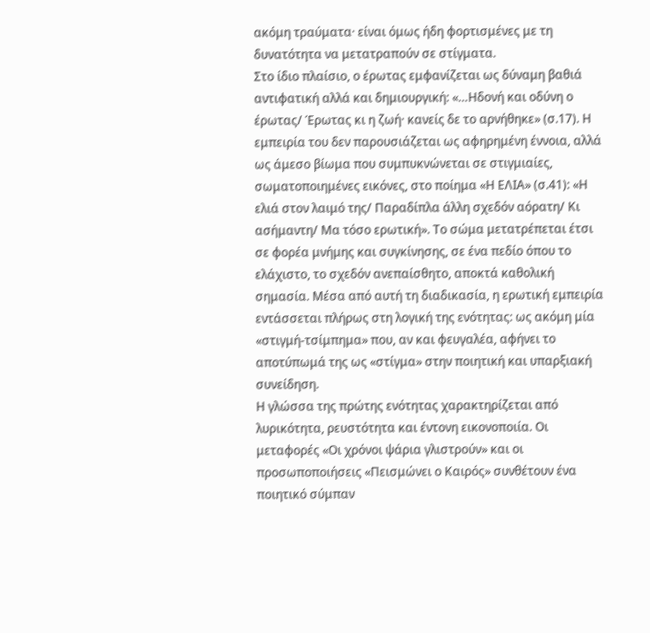ακόμη τραύματα· είναι όμως ήδη φορτισμένες με τη δυνατότητα να μετατραπούν σε στίγματα.
Στο ίδιο πλαίσιο, ο έρωτας εμφανίζεται ως δύναμη βαθιά αντιφατική αλλά και δημιουργική: «…Ηδονή και οδύνη ο έρωτας/ Έρωτας κι η ζωή· κανείς δε το αρνήθηκε» (σ.17). Η εμπειρία του δεν παρουσιάζεται ως αφηρημένη έννοια, αλλά ως άμεσο βίωμα που συμπυκνώνεται σε στιγμιαίες, σωματοποιημένες εικόνες, στο ποίημα «Η ΕΛΙΑ» (σ.41): «Η ελιά στον λαιμό της/ Παραδίπλα άλλη σχεδόν αόρατη/ Κι ασήμαντη/ Μα τόσο ερωτική». Το σώμα μετατρέπεται έτσι σε φορέα μνήμης και συγκίνησης, σε ένα πεδίο όπου το ελάχιστο, το σχεδόν ανεπαίσθητο, αποκτά καθολική σημασία. Μέσα από αυτή τη διαδικασία, η ερωτική εμπειρία εντάσσεται πλήρως στη λογική της ενότητας: ως ακόμη μία «στιγμή-τσίμπημα» που, αν και φευγαλέα, αφήνει το αποτύπωμά της ως «στίγμα» στην ποιητική και υπαρξιακή συνείδηση.
Η γλώσσα της πρώτης ενότητας χαρακτηρίζεται από λυρικότητα, ρευστότητα και έντονη εικονοποιία. Οι μεταφορές «Οι χρόνοι ψάρια γλιστρούν» και οι προσωποποιήσεις «Πεισμώνει ο Καιρός» συνθέτουν ένα ποιητικό σύμπαν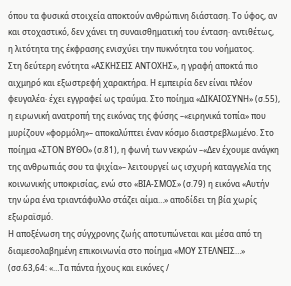όπου τα φυσικά στοιχεία αποκτούν ανθρώπινη διάσταση. Το ύφος, αν και στοχαστικό, δεν χάνει τη συναισθηματική του ένταση· αντιθέτως, η λιτότητα της έκφρασης ενισχύει την πυκνότητα του νοήματος.
Στη δεύτερη ενότητα «ΑΣΚΗΣΕΙΣ ΑΝΤΟΧΗΣ», η γραφή αποκτά πιο αιχμηρό και εξωστρεφή χαρακτήρα. Η εμπειρία δεν είναι πλέον φευγαλέα· έχει εγγραφεί ως τραύμα. Στο ποίημα «ΔΙΚΑΙΟΣΥΝΗ» (σ.55), η ειρωνική ανατροπή της εικόνας της φύσης –«ειρηνικά τοπία» που μυρίζουν «φορμόλη»– αποκαλύπτει έναν κόσμο διαστρεβλωμένο. Στο ποίημα «ΣΤΟΝ ΒΥΘΟ» (σ.81), η φωνή των νεκρών –«Δεν έχουμε ανάγκη της ανθρωπιάς σου τα ψιχία»– λειτουργεί ως ισχυρή καταγγελία της κοινωνικής υποκρισίας, ενώ στο «ΒΙΑ-ΣΜΟΣ» (σ.79) η εικόνα «Αυτήν την ώρα ένα τριαντάφυλλο στάζει αίμα…» αποδίδει τη βία χωρίς εξωραϊσμό.
Η αποξένωση της σύγχρονης ζωής αποτυπώνεται και μέσα από τη διαμεσολαβημένη επικοινωνία στο ποίημα «ΜΟΥ ΣΤΕΛΝΕΙΣ…» (σσ.63,64: «…Τα πάντα ήχους και εικόνες /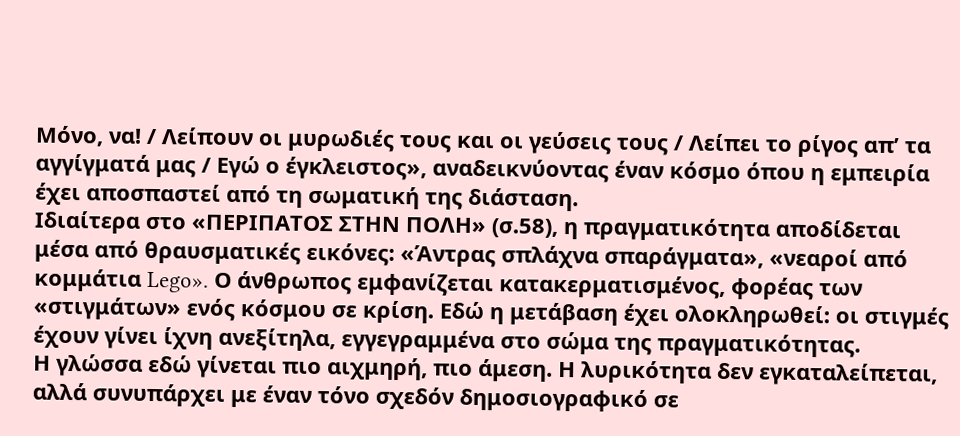Μόνο, να! / Λείπουν οι μυρωδιές τους και οι γεύσεις τους / Λείπει το ρίγος απ’ τα αγγίγματά μας / Εγώ ο έγκλειστος», αναδεικνύοντας έναν κόσμο όπου η εμπειρία έχει αποσπαστεί από τη σωματική της διάσταση.
Ιδιαίτερα στο «ΠΕΡΙΠΑΤΟΣ ΣΤΗΝ ΠΟΛΗ» (σ.58), η πραγματικότητα αποδίδεται μέσα από θραυσματικές εικόνες: «Άντρας σπλάχνα σπαράγματα», «νεαροί από κομμάτια Lego». Ο άνθρωπος εμφανίζεται κατακερματισμένος, φορέας των «στιγμάτων» ενός κόσμου σε κρίση. Εδώ η μετάβαση έχει ολοκληρωθεί: οι στιγμές έχουν γίνει ίχνη ανεξίτηλα, εγγεγραμμένα στο σώμα της πραγματικότητας.
Η γλώσσα εδώ γίνεται πιο αιχμηρή, πιο άμεση. Η λυρικότητα δεν εγκαταλείπεται, αλλά συνυπάρχει με έναν τόνο σχεδόν δημοσιογραφικό σε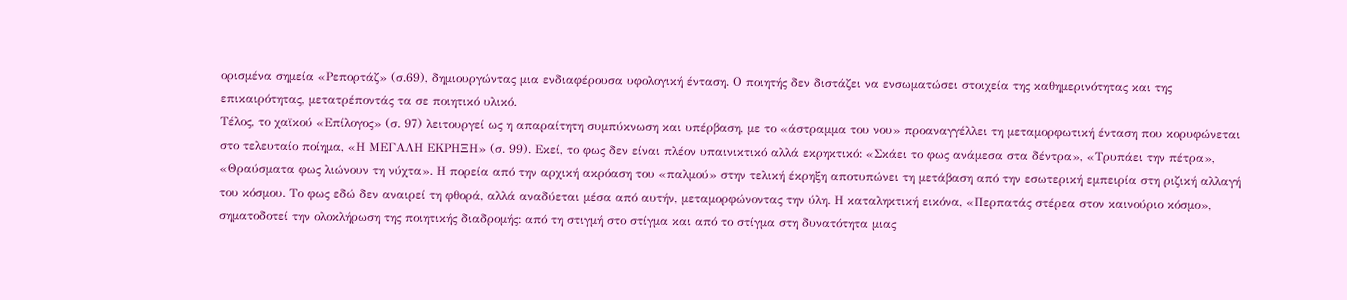ορισμένα σημεία «Ρεπορτάζ» (σ.69), δημιουργώντας μια ενδιαφέρουσα υφολογική ένταση. Ο ποιητής δεν διστάζει να ενσωματώσει στοιχεία της καθημερινότητας και της επικαιρότητας, μετατρέποντάς τα σε ποιητικό υλικό.
Τέλος, το χαϊκού «Επίλογος» (σ. 97) λειτουργεί ως η απαραίτητη συμπύκνωση και υπέρβαση, με το «άστραμμα του νου» προαναγγέλλει τη μεταμορφωτική ένταση που κορυφώνεται στο τελευταίο ποίημα, «Η ΜΕΓΑΛΗ ΕΚΡΗΞΗ» (σ. 99). Εκεί, το φως δεν είναι πλέον υπαινικτικό αλλά εκρηκτικό: «Σκάει το φως ανάμεσα στα δέντρα», «Τρυπάει την πέτρα», «Θραύσματα φως λιώνουν τη νύχτα». Η πορεία από την αρχική ακρόαση του «παλμού» στην τελική έκρηξη αποτυπώνει τη μετάβαση από την εσωτερική εμπειρία στη ριζική αλλαγή του κόσμου. Το φως εδώ δεν αναιρεί τη φθορά, αλλά αναδύεται μέσα από αυτήν, μεταμορφώνοντας την ύλη. Η καταληκτική εικόνα, «Περπατάς στέρεα στον καινούριο κόσμο», σηματοδοτεί την ολοκλήρωση της ποιητικής διαδρομής: από τη στιγμή στο στίγμα και από το στίγμα στη δυνατότητα μιας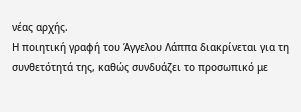νέας αρχής.
Η ποιητική γραφή του Άγγελου Λάππα διακρίνεται για τη συνθετότητά της, καθώς συνδυάζει το προσωπικό με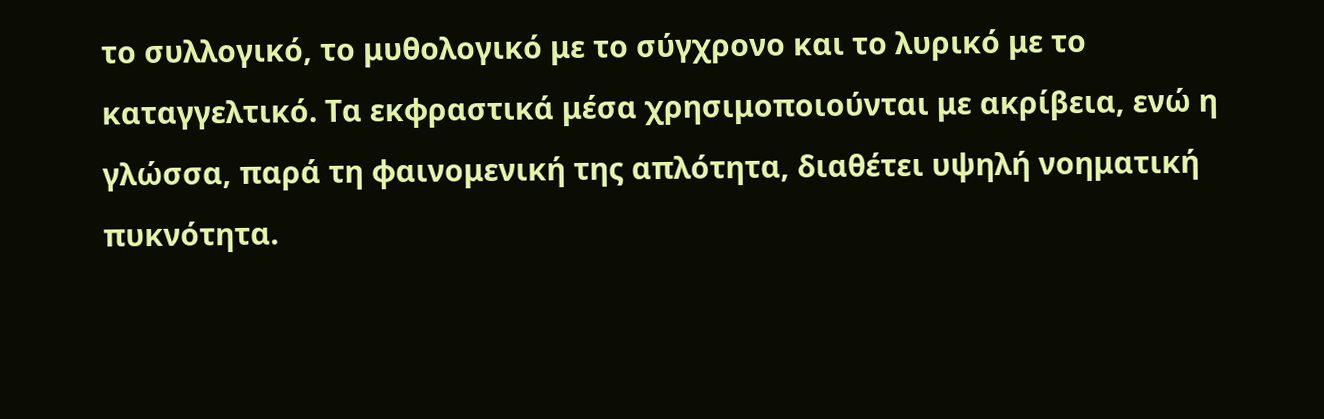το συλλογικό, το μυθολογικό με το σύγχρονο και το λυρικό με το καταγγελτικό. Τα εκφραστικά μέσα χρησιμοποιούνται με ακρίβεια, ενώ η γλώσσα, παρά τη φαινομενική της απλότητα, διαθέτει υψηλή νοηματική πυκνότητα.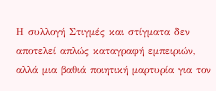Η συλλογή Στιγμές και στίγματα δεν αποτελεί απλώς καταγραφή εμπειριών, αλλά μια βαθιά ποιητική μαρτυρία για τον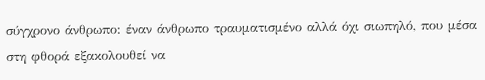σύγχρονο άνθρωπο: έναν άνθρωπο τραυματισμένο αλλά όχι σιωπηλό, που μέσα στη φθορά εξακολουθεί να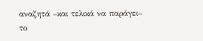αναζητά –και τελικά να παράγει– το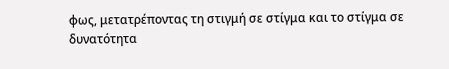φως, μετατρέποντας τη στιγμή σε στίγμα και το στίγμα σε δυνατότητα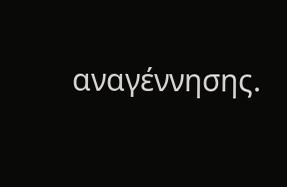αναγέννησης.